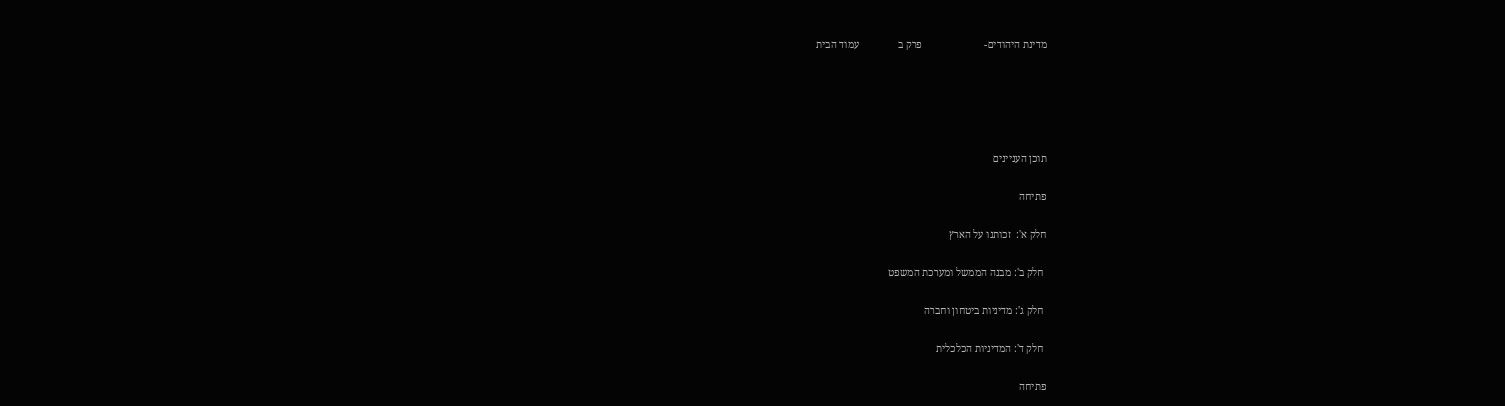מדינת היהודים-                        פרק ב               עמוד הבית





תוכן העניינים

פתיחה

חלק א':  זכותנו על הארץ

 חלק ב': מבנה הממשל ומערכת המשפט

 חלק ג': מדיניות ביטחון וחברה

 חלק ד': המדיניות הכלכלית

פתיחה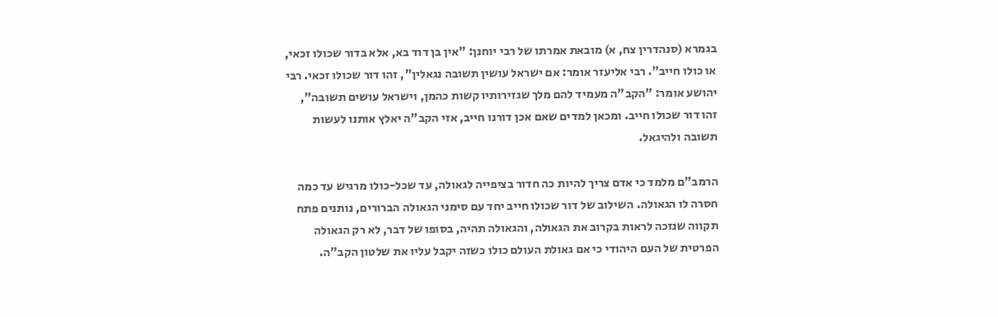בגמרא (סנהדרין צח, א) מובאת אמרתו של רבי יוחנן: "אין בן דוד בא, אלא בדור שכולו זכאי, או כולו חייב". רבי אליעזר אומר: אם ישראל עושין תשובה נגאלין", זהו דור שכולו זכאי. רבי יהושע אומר: "הקב"ה מעמיד להם מלך שגזירותיו קשות כהמן, וישראל עושים תשובה", זהו דור שכולו חייב. ומכאן למדים שאם אכן דורנו חייב, אזי הקב"ה יאלץ אותנו לעשות תשובה ולהיגאל.

הרמב"ם מלמד כי אדם צריך להיות כה חדור בציפייה לגאולה, עד שכל-כולו מרגיש עד כמה חסרה לו הגאולה. השילוב של דור שכולו חייב יחד עם סימני הגאולה הברורים, נותנים פתח תקווה שנזכה לראות בקרוב את הגאולה, והגאולה תהיה, בסופו של דבר, לא רק הגאולה הפרטית של העם היהודי כי אם גאולת העולם כולו כשזה יקבל עליו את שלטון הקב"ה.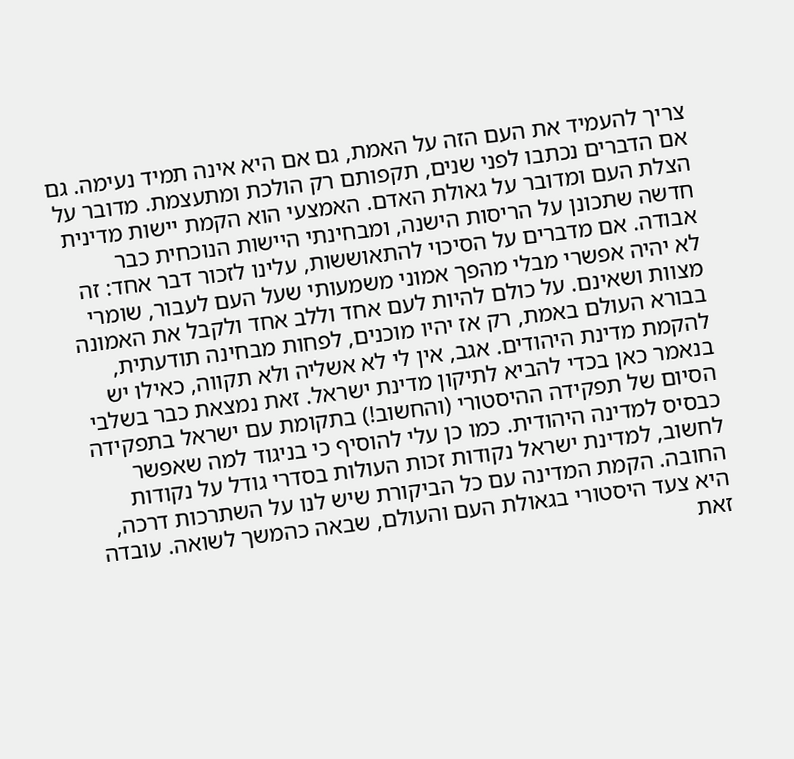צריך להעמיד את העם הזה על האמת, גם אם היא אינה תמיד נעימה. גם אם הדברים נכתבו לפני שנים, תקפותם רק הולכת ומתעצמת. מדובר על הצלת העם ומדובר על גאולת האדם. האמצעי הוא הקמת יישות מדינית חדשה שתכונן על הריסות הישנה, ומבחינתי היישות הנוכחית כבר אבודה. אם מדברים על הסיכוי להתאוששות, עלינו לזכור דבר אחד: זה לא יהיה אפשרי מבלי מהפך אמוני משמעותי שעל העם לעבור, שומרי מצוות ושאינם. על כולם להיות לעם אחד וללב אחד ולקבל את האמונה בבורא העולם באמת, רק אז יהיו מוכנים, לפחות מבחינה תודעתית, להקמת מדינת היהודים. אגב, אין לי לא אשליה ולא תקווה, כאילו יש בנאמר כאן בכדי להביא לתיקון מדינת ישראל. זאת נמצאת כבר בשלבי הסיום של תפקידה ההיסטורי (והחשוב!) בתקומת עם ישראל בתפקידה כבסיס למדינה היהודית. כמו כן עלי להוסיף כי בניגוד למה שאפשר לחשוב, למדינת ישראל נקודות זכות העולות בסדרי גודל על נקודות החובה. הקמת המדינה עם כל הביקורת שיש לנו על השתרכות דרכה, היא צעד היסטורי בגאולת העם והעולם, שבאה כהמשך לשואה. עובדה זאת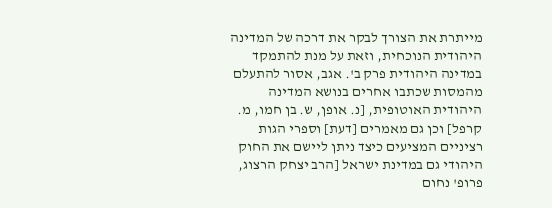מייתרת את הצורך לבקר את דרכה של המדינה היהודית הנוכחית, וזאת על מנת להתמקד במדינה היהודית פרק ב'. אגב, אסור להתעלם מהמסות שכתבו אחרים בנושא המדינה היהודית האוטופית, [נ. אופן, ש. בן חמו, מ. קרפל] וכן גם מאמרים [דעת] וספרי הגות רציניים המציעים כיצד ניתן ליישם את החוק היהודי גם במדינת ישראל [הרב יצחק הרצוג, פרופ' נחום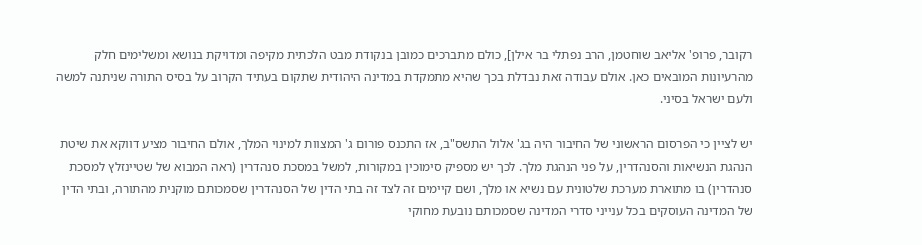רקובר, פרופ' אליאב שוחטמן, הרב נפתלי בר אילן], כולם מתברכים כמובן בנקודת מבט הלכתית מקיפה ומדויקת בנושא ומשלימים חלק מהרעיונות המובאים כאן. אולם עבודה זאת נבדלת בכך שהיא מתמקדת במדינה היהודית שתקום בעתיד הקרוב על בסיס התורה שניתנה למשה ולעם ישראל בסיני.

יש לציין כי הפרסום הראשוני של החיבור היה בג' אלול התשס"ב, אז התכנס פורום ג' המצוות למינוי המלך, אולם החיבור מציע דווקא את שיטת הנהגת הנשיאות והסנהדרין, על פני הנהגת מלך. לכך יש מספיק סימוכין במקורות, למשל במסכת סנהדרין (ראה המבוא של שטיינזלץ למסכת סנהדרין) בו מתוארת מערכת שלטונית עם נשיא או מלך, ושם קיימים זה לצד זה בתי הדין של הסנהדרין שסמכותם מוקנית מהתורה, ובתי הדין של המדינה העוסקים בכל ענייני סדרי המדינה שסמכותם נובעת מחוקי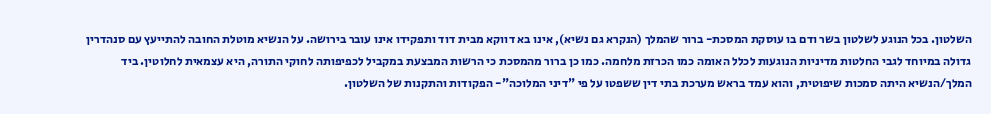השלטון. בכל הנוגע לשלטון בשר ודם בו עוסקת המסכת- ברור שהמלך (הנקרא גם נשיא), אינו בא דווקא מבית דוד ותפקידו אינו עובר בירושה. על הנשיא מוטלת החובה להתייעץ עם סנהדרין גדולה במיוחד לגבי החלטות מדיניות הנוגעות לכלל האומה כמו הכרזת מלחמה. כמו כן ברור מהמסכת כי הרשות המבצעת במקביל לכפיפותה לחוקי התורה, היא עצמאית לחלוטין. ביד המלך/הנשיא היתה סמכות שיפוטית, והוא עמד בראש מערכת בתי דין ששפטו על פי "דיני המלוכה"- הפקודות והתקנות של השלטון.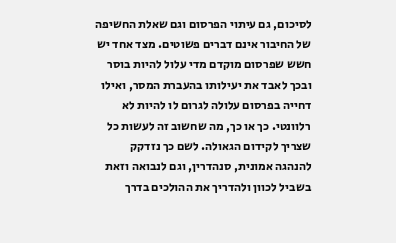לסיכום, גם עיתוי הפרסום וגם שאלת החשיפה של החיבור אינם דברים פשוטים. מצד אחד יש חשש שפרסום מוקדם מדי עלול להיות בוסר ובכך לאבד את יעילותו בהעברת המסר, ואילו דחייה בפרסום עלולה לגרום לו להיות לא רלוונטי. כך או כך, מה שחשוב זה לעשות כל שצריך לקידום הגאולה. לשם כך נזדקק להנהגה אמונית, סנהדרין, וגם לנבואה וזאת בשביל לכוון ולהדריך את ההולכים בדרך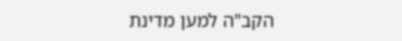הקב"ה למען מדינת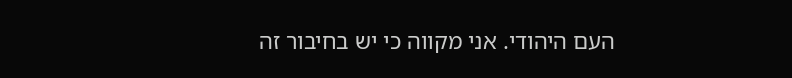העם היהודי. אני מקווה כי יש בחיבור זה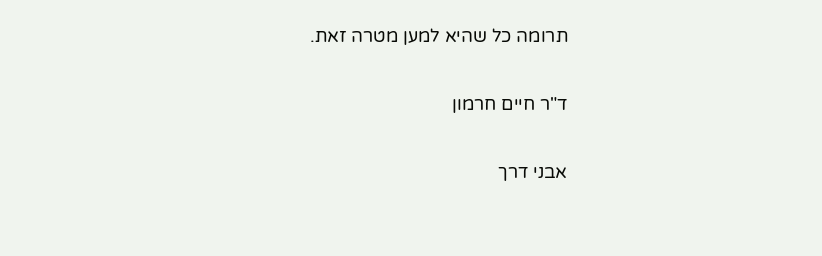תרומה כל שהיא למען מטרה זאת.

ד"ר חיים חרמון

אבני דרך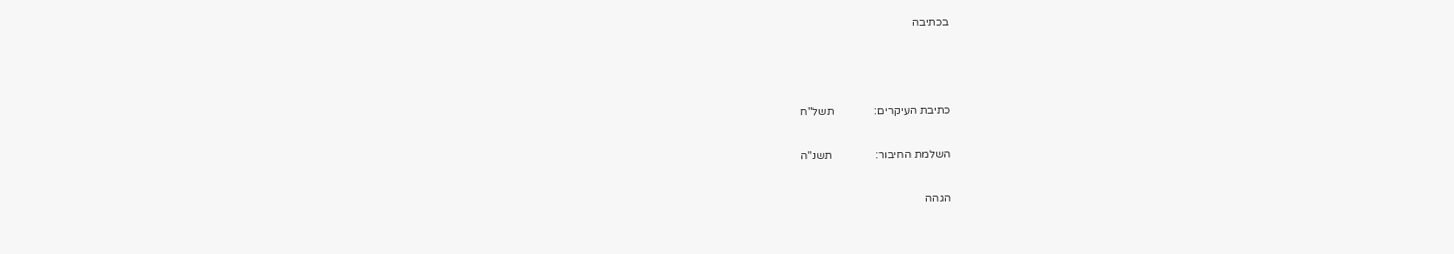בכתיבה



כתיבת העיקרים:              תשל"ח

השלמת החיבור:               תשנ"ה

הגהה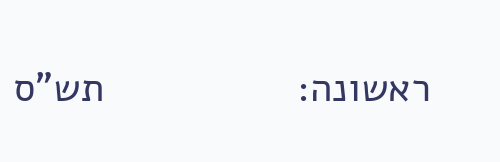ראשונה:                 תש"ס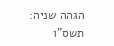הגהה שניה:                     תשס"ו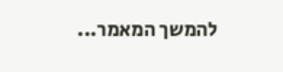להמשך המאמר...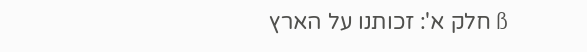ß חלק א': זכותנו על הארץ